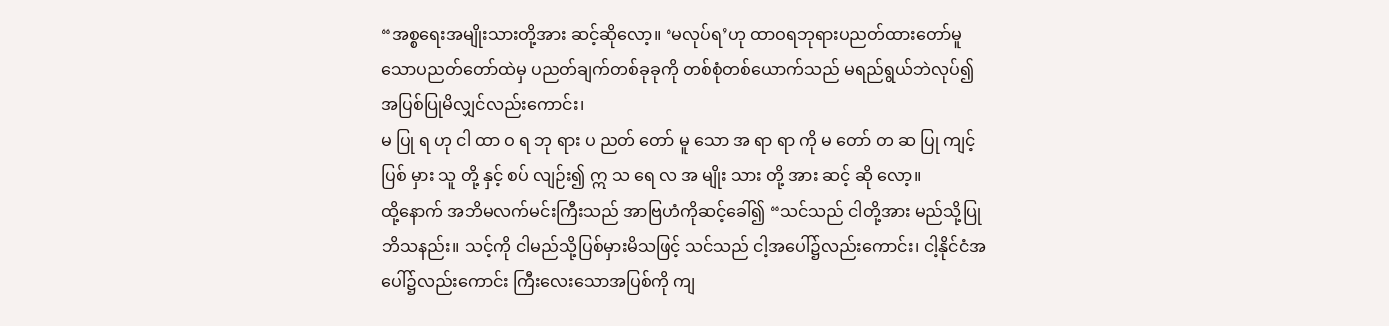“အစ္စရေးအမျိုးသားတို့အား ဆင့်ဆိုလော့။ ‘မလုပ်ရ’ဟု ထာဝရဘုရားပညတ်ထားတော်မူသောပညတ်တော်ထဲမှ ပညတ်ချက်တစ်ခုခုကို တစ်စုံတစ်ယောက်သည် မရည်ရွယ်ဘဲလုပ်၍ အပြစ်ပြုမိလျှင်လည်းကောင်း၊
မ ပြု ရ ဟု ငါ ထာ ဝ ရ ဘု ရား ပ ညတ် တော် မူ သော အ ရာ ရာ ကို မ တော် တ ဆ ပြု ကျင့် ပြစ် မှား သူ တို့ နှင့် စပ် လျဉ်း၍ ဣ သ ရေ လ အ မျိုး သား တို့ အား ဆင့် ဆို လော့။
ထို့နောက် အဘိမလက်မင်းကြီးသည် အာဗြဟံကိုဆင့်ခေါ်၍ “သင်သည် ငါတို့အား မည်သို့ပြုဘိသနည်း။ သင့်ကို ငါမည်သို့ပြစ်မှားမိသဖြင့် သင်သည် ငါ့အပေါ်၌လည်းကောင်း၊ ငါ့နိုင်ငံအပေါ်၌လည်းကောင်း ကြီးလေးသောအပြစ်ကို ကျ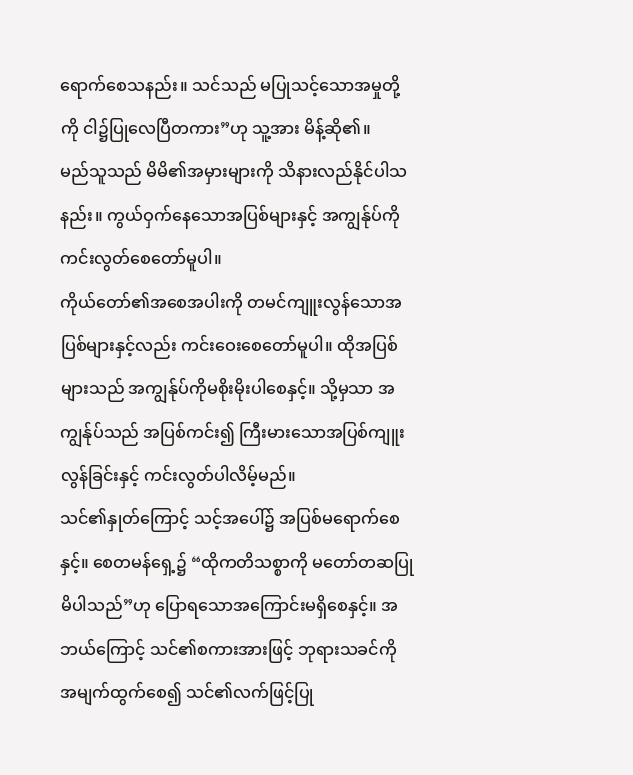ရောက်စေသနည်း။ သင်သည် မပြုသင့်သောအမှုတို့ကို ငါ၌ပြုလေပြီတကား”ဟု သူ့အား မိန့်ဆို၏။
မည်သူသည် မိမိ၏အမှားများကို သိနားလည်နိုင်ပါသနည်း။ ကွယ်ဝှက်နေသောအပြစ်များနှင့် အကျွန်ုပ်ကိုကင်းလွတ်စေတော်မူပါ။
ကိုယ်တော်၏အစေအပါးကို တမင်ကျူးလွန်သောအပြစ်များနှင့်လည်း ကင်းဝေးစေတော်မူပါ။ ထိုအပြစ်များသည် အကျွန်ုပ်ကိုမစိုးမိုးပါစေနှင့်။ သို့မှသာ အကျွန်ုပ်သည် အပြစ်ကင်း၍ ကြီးမားသောအပြစ်ကျူးလွန်ခြင်းနှင့် ကင်းလွတ်ပါလိမ့်မည်။
သင်၏နှုတ်ကြောင့် သင့်အပေါ်၌ အပြစ်မရောက်စေနှင့်။ စေတမန်ရှေ့၌ “ထိုကတိသစ္စာကို မတော်တဆပြုမိပါသည်”ဟု ပြောရသောအကြောင်းမရှိစေနှင့်။ အဘယ်ကြောင့် သင်၏စကားအားဖြင့် ဘုရားသခင်ကို အမျက်ထွက်စေ၍ သင်၏လက်ဖြင့်ပြု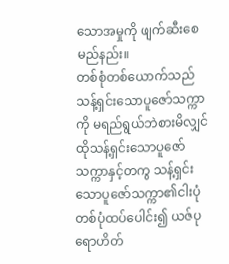သောအမှုကို ဖျက်ဆီးစေမည်နည်း။
တစ်စုံတစ်ယောက်သည် သန့်ရှင်းသောပူဇော်သက္ကာကို မရည်ရွယ်ဘဲစားမိလျှင် ထိုသန့်ရှင်းသောပူဇော်သက္ကာနှင့်တကွ သန့်ရှင်းသောပူဇော်သက္ကာ၏ငါးပုံတစ်ပုံထပ်ပေါင်း၍ ယဇ်ပုရောဟိတ်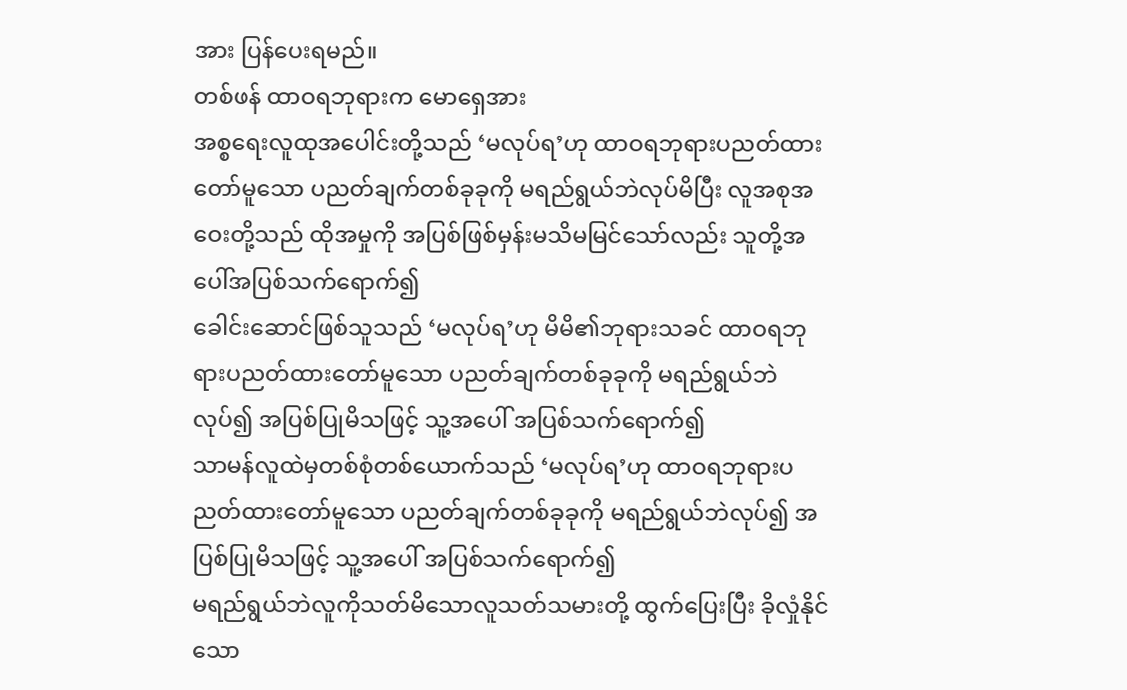အား ပြန်ပေးရမည်။
တစ်ဖန် ထာဝရဘုရားက မောရှေအား
အစ္စရေးလူထုအပေါင်းတို့သည် ‘မလုပ်ရ’ဟု ထာဝရဘုရားပညတ်ထားတော်မူသော ပညတ်ချက်တစ်ခုခုကို မရည်ရွယ်ဘဲလုပ်မိပြီး လူအစုအဝေးတို့သည် ထိုအမှုကို အပြစ်ဖြစ်မှန်းမသိမမြင်သော်လည်း သူတို့အပေါ်အပြစ်သက်ရောက်၍
ခေါင်းဆောင်ဖြစ်သူသည် ‘မလုပ်ရ’ဟု မိမိ၏ဘုရားသခင် ထာဝရဘုရားပညတ်ထားတော်မူသော ပညတ်ချက်တစ်ခုခုကို မရည်ရွယ်ဘဲလုပ်၍ အပြစ်ပြုမိသဖြင့် သူ့အပေါ် အပြစ်သက်ရောက်၍
သာမန်လူထဲမှတစ်စုံတစ်ယောက်သည် ‘မလုပ်ရ’ဟု ထာဝရဘုရားပညတ်ထားတော်မူသော ပညတ်ချက်တစ်ခုခုကို မရည်ရွယ်ဘဲလုပ်၍ အပြစ်ပြုမိသဖြင့် သူ့အပေါ် အပြစ်သက်ရောက်၍
မရည်ရွယ်ဘဲလူကိုသတ်မိသောလူသတ်သမားတို့ ထွက်ပြေးပြီး ခိုလှုံနိုင်သော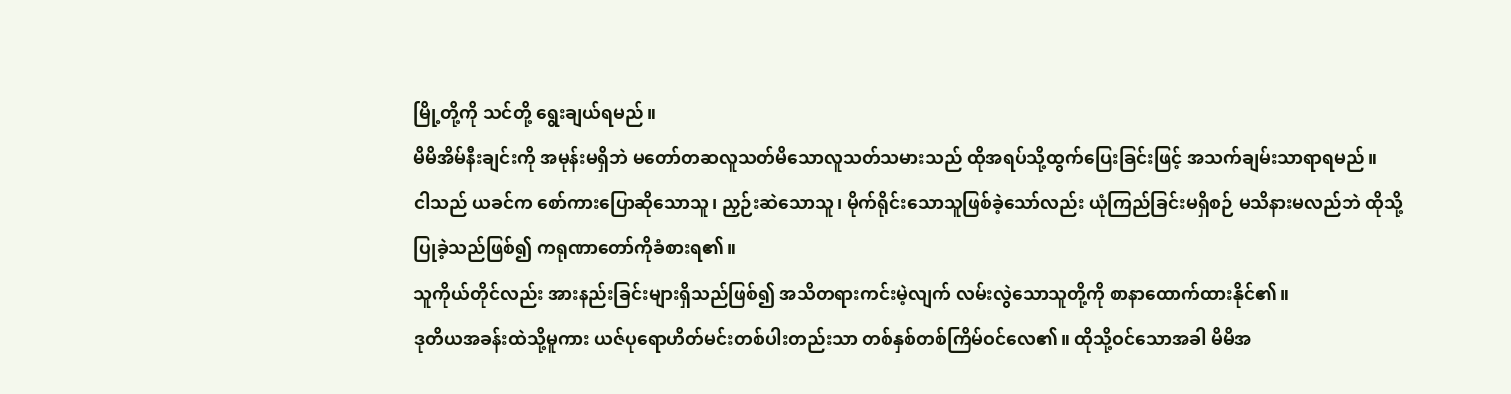မြို့တို့ကို သင်တို့ ရွေးချယ်ရမည်။
မိမိအိမ်နီးချင်းကို အမုန်းမရှိဘဲ မတော်တဆလူသတ်မိသောလူသတ်သမားသည် ထိုအရပ်သို့ထွက်ပြေးခြင်းဖြင့် အသက်ချမ်းသာရာရမည်။
ငါသည် ယခင်က စော်ကားပြောဆိုသောသူ၊ ညှဉ်းဆဲသောသူ၊ မိုက်ရိုင်းသောသူဖြစ်ခဲ့သော်လည်း ယုံကြည်ခြင်းမရှိစဉ် မသိနားမလည်ဘဲ ထိုသို့ပြုခဲ့သည်ဖြစ်၍ ကရုဏာတော်ကိုခံစားရ၏။
သူကိုယ်တိုင်လည်း အားနည်းခြင်းများရှိသည်ဖြစ်၍ အသိတရားကင်းမဲ့လျက် လမ်းလွဲသောသူတို့ကို စာနာထောက်ထားနိုင်၏။
ဒုတိယအခန်းထဲသို့မူကား ယဇ်ပုရောဟိတ်မင်းတစ်ပါးတည်းသာ တစ်နှစ်တစ်ကြိမ်ဝင်လေ၏။ ထိုသို့ဝင်သောအခါ မိမိအ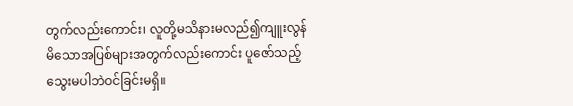တွက်လည်းကောင်း၊ လူတို့မသိနားမလည်၍ကျူးလွန်မိသောအပြစ်များအတွက်လည်းကောင်း ပူဇော်သည့်သွေးမပါဘဲဝင်ခြင်းမရှိ။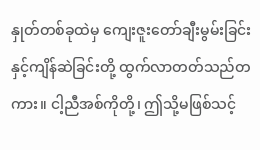နှုတ်တစ်ခုထဲမှ ကျေးဇူးတော်ချီးမွမ်းခြင်းနှင့်ကျိန်ဆဲခြင်းတို့ ထွက်လာတတ်သည်တကား။ ငါ့ညီအစ်ကိုတို့၊ ဤသို့မဖြစ်သင့်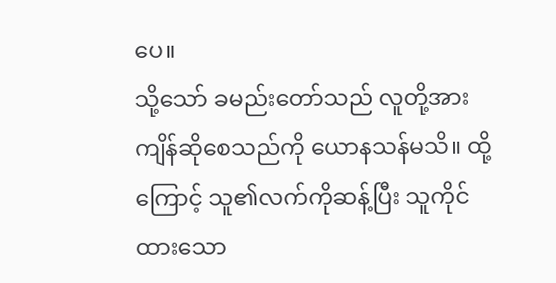ပေ။
သို့သော် ခမည်းတော်သည် လူတို့အား ကျိန်ဆိုစေသည်ကို ယောနသန်မသိ။ ထို့ကြောင့် သူ၏လက်ကိုဆန့်ပြီး သူကိုင်ထားသော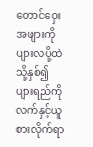တောင်ဝှေးအဖျားကို ပျားလပို့ထဲသို့နှစ်၍ ပျားရည်ကိုလက်နှင့်ယူစားလိုက်ရာ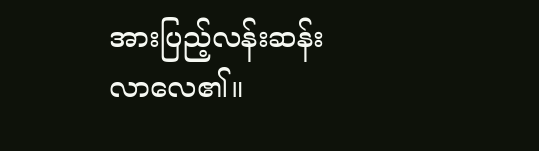အားပြည့်လန်းဆန်းလာလေ၏။